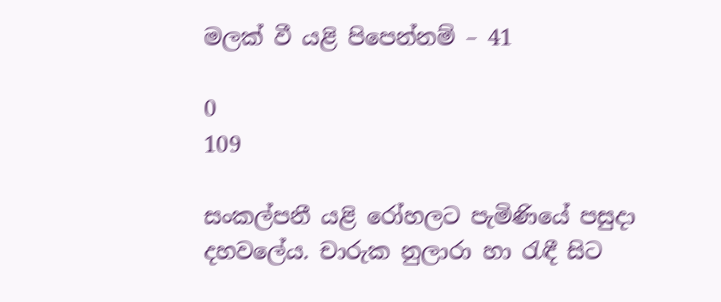මලක් වී යළි පිපෙන්නම් – 41

0
109

සංකල්පනී යළි රෝහලට පැමිණියේ පසුදා දහවලේය. චාරුක නුලාරා හා රැඳී සිට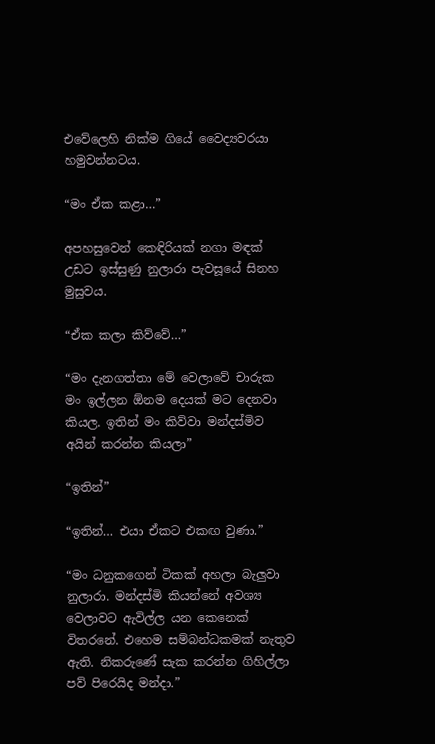එවේලෙහි නික්ම ගියේ වෛද්‍යවරයා හමුවන්නටය.

“මං ඒක කළා…”

අපහසුවෙන් කෙඳිරියක් නගා මඳක් උඩට ඉස්සුණු නුලාරා පැවසූයේ සිනහ මුසුවය.

“ඒක කලා කිව්වේ…”

“මං දැනගත්තා මේ වෙලාවේ චාරුක මං ඉල්ලන ඕනම දෙයක් මට දෙනවා කියල. ඉතින් මං කිව්වා මන්දස්මිව අයින් කරන්න කියලා”

“ඉතින්”

“ඉතින්… එයා ඒකට එකඟ වුණා.”

“මං ධනුකගෙන් ටිකක් අහලා බැලුවා නුලාරා. මන්දස්මි කියන්නේ අවශ්‍ය වෙලාවට ඇවිල්ල යන කෙනෙක් විතරනේ. එහෙම සම්බන්ධකමක් නැතුව ඇති. නිකරුණේ සැක කරන්න ගිහිල්ලා පව් පිරෙයිද මන්දා.”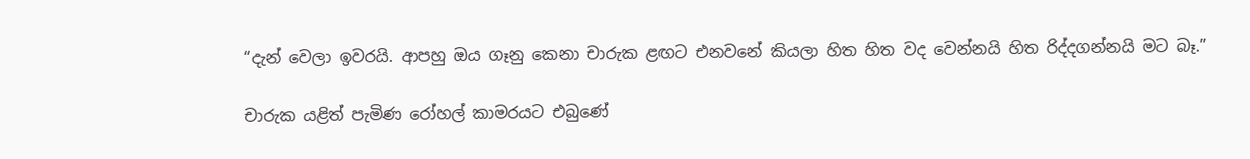“දැන් වෙලා ඉවරයි. ආපහු ඔය ගෑනු කෙනා චාරුක ළඟට එනවනේ කියලා හිත හිත වද වෙන්නයි හිත රිද්දගන්නයි මට බෑ.”

චාරුක යළිත් පැමිණ රෝහල් කාමරයට එබුණේ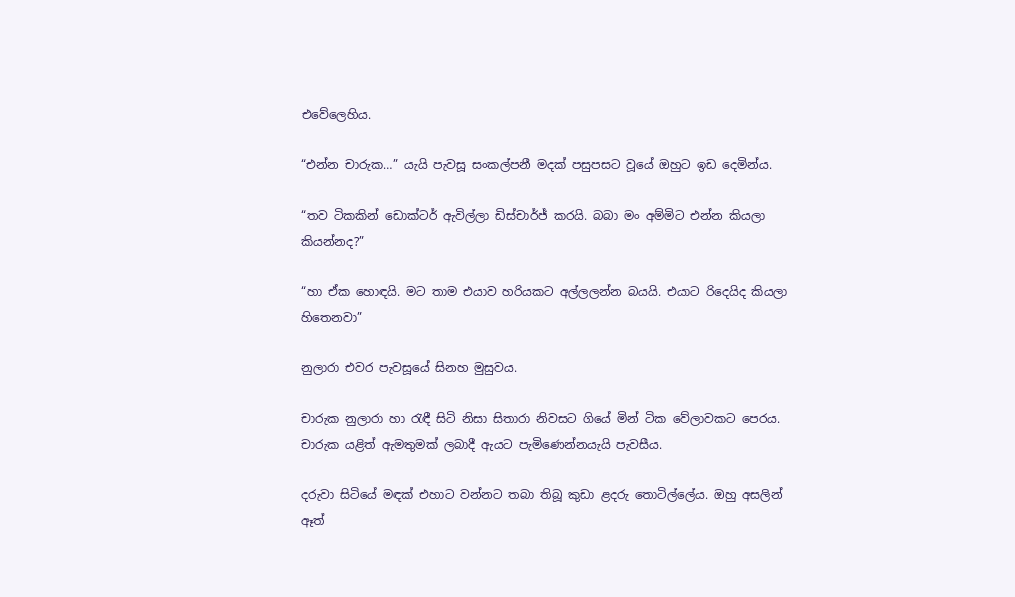එවේලෙහිය.

“එන්න චාරුක…” යැයි පැවසූ සංකල්පනී මදක් පසුපසට වූයේ ඔහුට ඉඩ දෙමින්ය.

“තව ටිකකින් ඩොක්ටර් ඇවිල්ලා ඩිස්චාර්ජ් කරයි. බබා මං අම්මිට එන්න කියලා කියන්නද?”

“හා ඒක හොඳයි. මට තාම එයාව හරියකට අල්ලලන්න බයයි. එයාට රිදෙයිද කියලා හිතෙනවා”

නුලාරා එවර පැවසූයේ සිනහ මුසුවය.

චාරුක නුලාරා හා රැඳී සිටි නිසා සිතාරා නිවසට ගියේ මින් ටික වේලාවකට පෙරය. චාරුක යළිත් ඇමතුමක් ලබාදී ඇයට පැමිණෙන්නයැයි පැවසීය.

දරුවා සිටියේ මඳක් එහාට වන්නට තබා තිබූ කුඩා ළදරු තොටිල්ලේය. ඔහු අසලින් ඈත්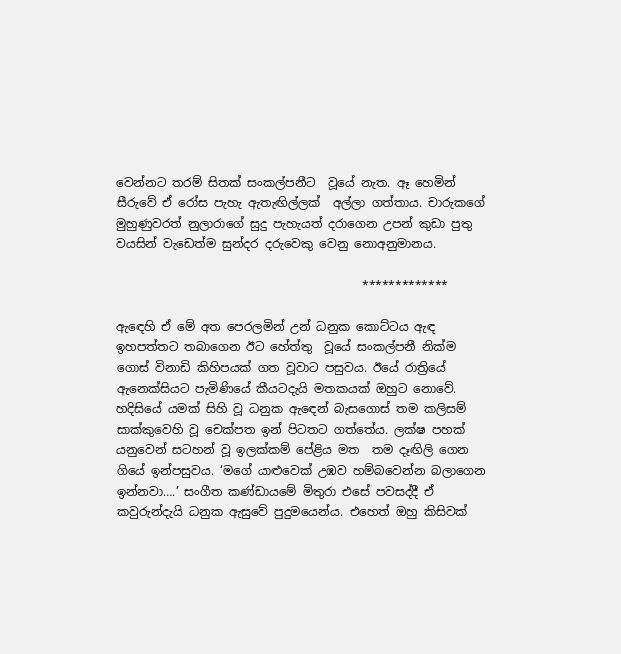වෙන්නට තරම් සිතක් සංකල්පනීට  වූයේ නැත. ඈ හෙමින් සීරුවේ ඒ රෝස පැහැ ඇතැඟිල්ලක්  අල්ලා ගත්තාය. චාරුකගේ මුහුණුවරත් නුලාරාගේ සුදු පැහැයත් දරාගෙන උපන් කුඩා පුතු වයසින් වැඩෙත්ම සුන්දර දරුවෙකු වෙනු නොඅනුමානය.

                                         *************

ඇඳෙහි ඒ මේ අත පෙරලමින් උන් ධනුක කොට්ටය ඇඳ ඉහපත්තට තබාගෙන ඊට හේත්තු  වූයේ සංකල්පනී නික්ම ගොස් විනාඩි කිහිපයක් ගත වූවාට පසුවය. ඊයේ රාත්‍රියේ ඇනෙක්සියට පැමිණියේ කීයටදැයි මතකයක් ඔහුට නොවේ. හදිසියේ යමක් සිහි වූ ධනුක ඇඳෙන් බැසගොස් තම කලිසම් සාක්කුවෙහි වූ චෙක්පත ඉන් පිටතට ගත්තේය. ලක්ෂ පහක් යනුවෙන් සටහන් වූ ඉලක්කම් පේළිය මත  තම දෑඟිලි ගෙන ගියේ ඉන්පසුවය. ‘මගේ යාළුවෙක් උඹව හම්බවෙන්න බලාගෙන ඉන්නවා….’ සංගීත කණ්ඩායමේ මිතුරා එසේ පවසද්දී ඒ කවුරුන්දැයි ධනුක ඇසුවේ පුදුමයෙන්ය. එහෙත් ඔහු කිසිවක්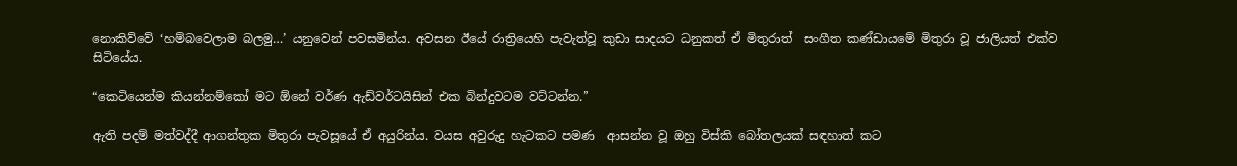නොකිව්වේ ‘හම්බවෙලාම බලමු…’ යනුවෙන් පවසමින්ය. අවසන ඊයේ රාත්‍රියෙහි පැවැත්වූ කුඩා සාදයට ධනුකත් ඒ මිතුරාත්  සංගීත කණ්ඩායමේ මිතුරා වූ ජාලියත් එක්ව සිටියේය.

“කෙටියෙන්ම කියන්නම්කෝ මට ඕනේ වර්ණ ඇඩ්වර්ටයිසින් එක බින්දුවටම වට්ටන්න.”

ඇති පදම් මත්වද්දී ආගන්තුක මිතුරා පැවසූයේ ඒ අයුරින්ය. වයස අවුරුදු හැටකට පමණ  ආසන්න වූ ඔහු විස්කි බෝතලයක් සඳහාත් කට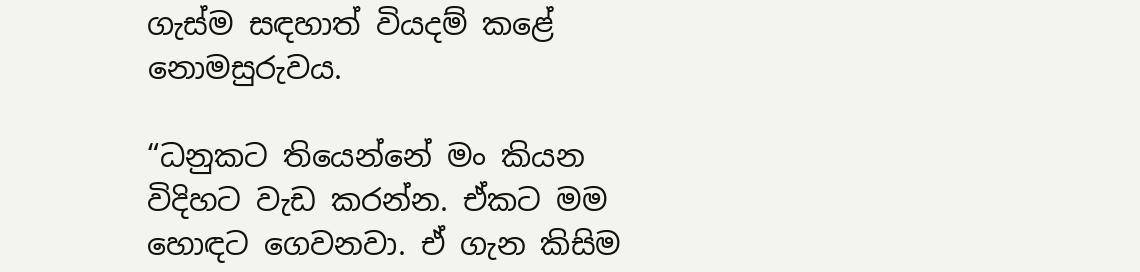ගැස්ම සඳහාත් වියදම් කළේ නොමසුරුවය.

“ධනුකට තියෙන්නේ මං කියන විදිහට වැඩ කරන්න. ඒකට මම හොඳට ගෙවනවා. ඒ ගැන කිසිම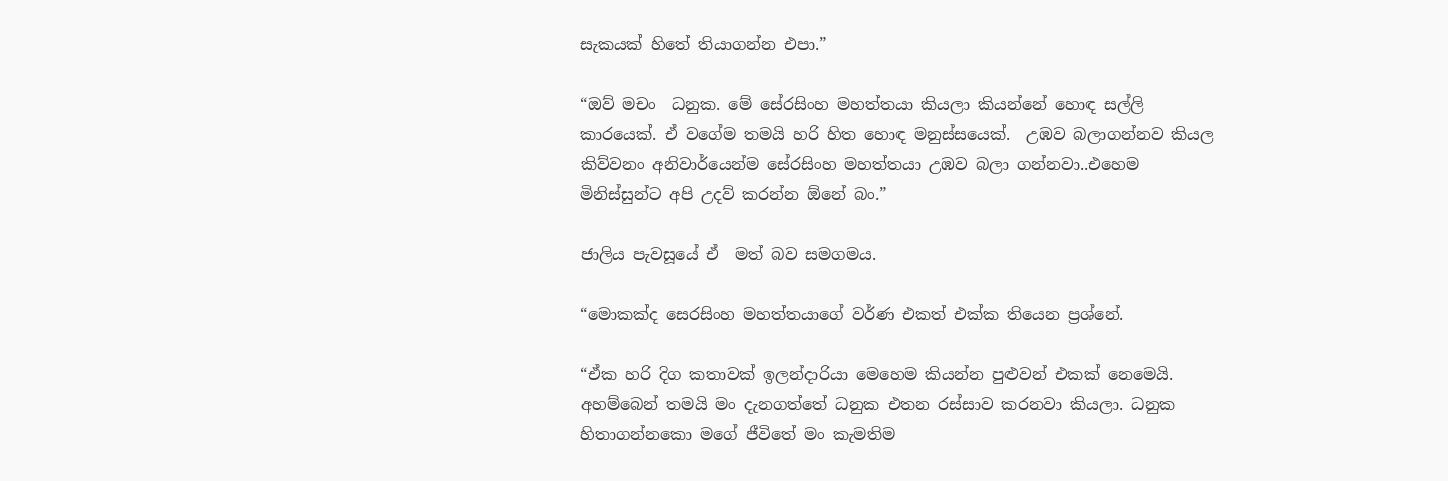සැකයක් හිතේ තියාගන්න එපා.”

“ඔව් මචං  ධනුක. මේ සේරසිංහ මහත්තයා කියලා කියන්නේ හොඳ සල්ලි කාරයෙක්. ඒ වගේම තමයි හරි හිත හොඳ මනුස්සයෙක්.  උඹව බලාගන්නව කියල කිව්වනං අනිවාර්යෙන්ම සේරසිංහ මහත්තයා උඹව බලා ගන්නවා..එහෙම මිනිස්සුන්ට අපි උදව් කරන්න ඕනේ බං.”

ජාලිය පැවසූයේ ඒ  මත් බව සමගමය.

“මොකක්ද සෙරසිංහ මහත්තයාගේ වර්ණ එකත් එක්ක තියෙන ප්‍රශ්නේ.

“ඒක හරි දිග කතාවක් ඉලන්දාරියා මෙහෙම කියන්න පුළුවන් එකක් නෙමෙයි. අහම්බෙන් තමයි මං දැනගත්තේ ධනුක එතන රස්සාව කරනවා කියලා. ධනුක හිතාගන්නකො මගේ ජීවිතේ මං කැමතිම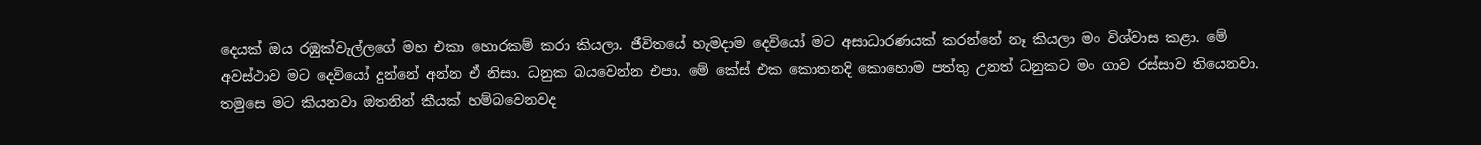දෙයක් ඔය රඹුක්වැල්ලගේ මහ එකා හොරකම් කරා කියලා. ජීවිතයේ හැමදාම දෙවියෝ මට අසාධාරණයක් කරන්නේ නෑ කියලා මං විශ්වාස කළා. මේ අවස්ථාව මට දෙවියෝ දුන්නේ අන්න ඒ නිසා. ධනුක බයවෙන්න එපා. මේ කේස් එක කොතනදි කොහොම පත්තු උනත් ධනුකට මං ගාව රස්සාව තියෙනවා. තමුසෙ මට කියනවා ඔතනින් කීයක් හම්බවෙනවද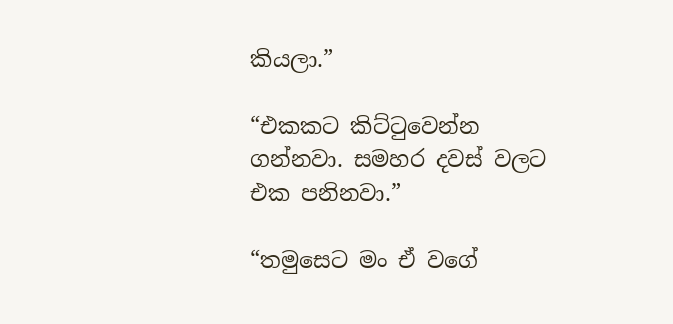කියලා.”

“එකකට කිට්ටුවෙන්න ගන්නවා. සමහර දවස් වලට එක පනිනවා.”

“තමුසෙට මං ඒ වගේ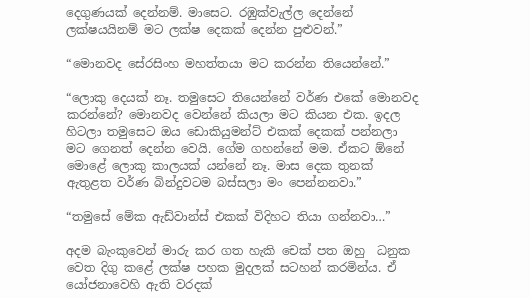දෙගුණයක් දෙන්නම්. මාසෙට. රඹුක්වැල්ල දෙන්නේ ලක්ෂයයිනම් මට ලක්ෂ දෙකක් දෙන්න පුළුවන්.”

“මොනවද සේරසිංහ මහත්තයා මට කරන්න තියෙන්නේ.”

“ලොකු දෙයක් නෑ. තමුසෙට තියෙන්නේ වර්ණ එකේ මොනවද කරන්නේ? මොනවද වෙන්නේ කියලා මට කියන එක. ඉදල හිටලා තමුසෙට ඔය ඩොකියුමන්ට් එකක් දෙකක් පන්නලා මට ගෙනත් දෙන්න වෙයි. ගේම ගහන්නේ මම. ඒකට ඕනේ මොළේ ලොකු කාලයක් යන්නේ නෑ. මාස දෙක තුනක් ඇතුළත වර්ණ බින්දුවටම බස්සලා මං පෙන්නනවා.”

“තමුසේ මේක ඇඩ්වාන්ස් එකක් විදිහට තියා ගන්නවා…”

අදම බැංකුවෙන් මාරු කර ගත හැකි චෙක් පත ඔහු  ධනුක වෙත දිගු කළේ ලක්ෂ පහක මුදලක් සටහන් කරමින්ය. ඒ යෝජනාවෙහි ඇති වරදක්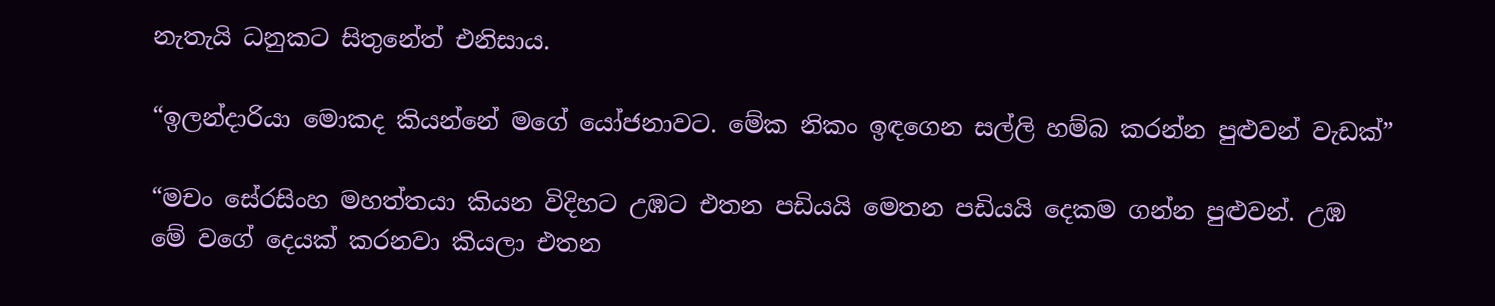නැතැයි ධනුකට සිතුනේත් එනිසාය.

“ඉලන්දාරියා මොකද කියන්නේ මගේ යෝජනාවට. මේක නිකං ඉඳගෙන සල්ලි හම්බ කරන්න පුළුවන් වැඩක්”

“මචං සේරසිංහ මහත්තයා කියන විදිහට උඹට එතන පඩියයි මෙතන පඩියයි දෙකම ගන්න පුළුවන්. උඹ  මේ වගේ දෙයක් කරනවා කියලා එතන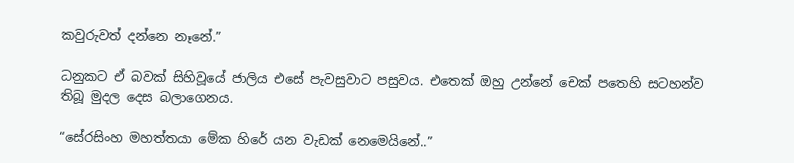කවුරුවත් දන්නෙ නෑනේ.”

ධනුකට ඒ බවක් සිහිවූයේ ජාලිය එසේ පැවසුවාට පසුවය. එතෙක් ඔහු උන්නේ චෙක් පතෙහි සටහන්ව තිබූ මුදල දෙස බලාගෙනය.

“සේරසිංහ මහත්තයා මේක හිරේ යන වැඩක් නෙමෙයිනේ..”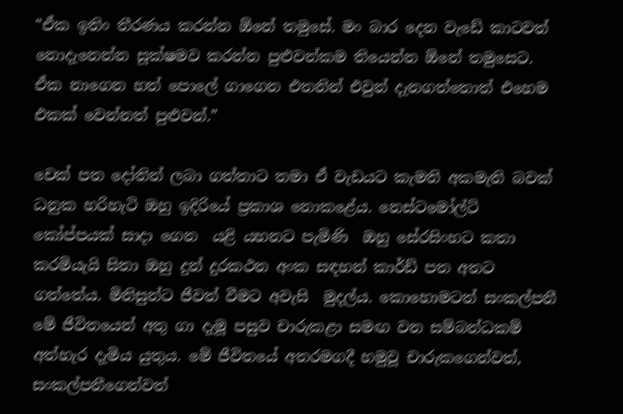“ඒක ඉතිං තීරණය කරන්න ඕනේ තමුසේ. මං බාර දෙන වැඩේ කාටවත් නොදැනෙන්න සූක්ෂමව කරන්න පුළුවන්කම තියෙන්න ඕනේ තමුසෙට. ඒක නාගෙන හත් පොලේ ගාගෙන එතනින් එවුන් දැනගත්තොත් එහෙම එකක් වෙන්නත් පුළුවන්.”

චෙක් පත දෝතින් ලබා ගත්තාට තමා ඒ වැඩයට කැමති අකමැති බවක් ධනුක හරිහැටි ඔහු ඉදිරියේ ප්‍රකාශ නොකළේය. නෙස්ටමෝල්ට්  කෝප්පයක් සාදා ගෙන  යළි යහනට පැමිණි  ඔහු සේරසිංහට කතා කරමියැයි සිතා ඔහු දුන් දුරකථන අංක සඳහන් කාර්ඩ් පත අතට ගත්තේය. මිනිසුන්ට ජීවත් වීමට අවැසි  මුදල්ය. කොහොමටත් සංකල්පනී මේ ජීවිතයෙන් අතු ගා දැමූ පසුව චාරුකළා සමඟ වන සම්බන්ධකම් අත්හැර දැමිය යුතුය. මේ ජීවිතයේ අතරමගදී හමුවූ චාරුකගෙන්වත්, සංකල්පනීගෙන්වත්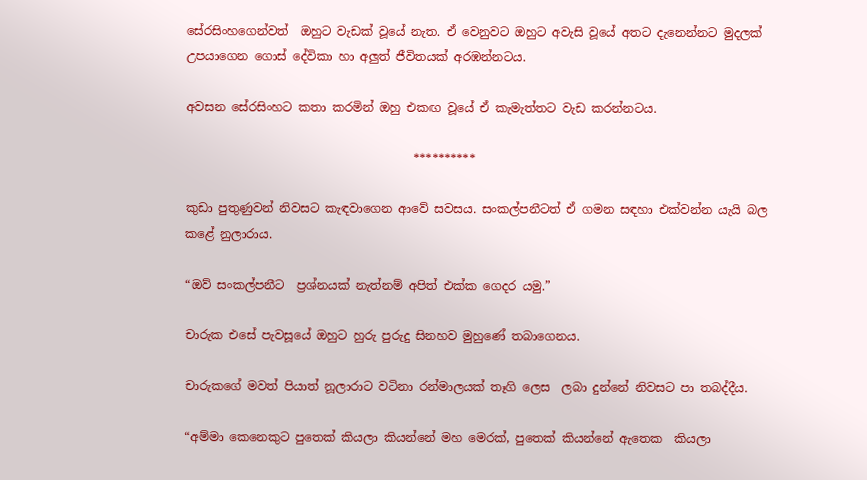සේරසිංහගෙන්වත්  ඔහුට වැඩක් වූයේ නැත. ඒ වෙනුවට ඔහුට අවැසි වූයේ අතට දැනෙන්නට මුදලක් උපයාගෙන ගොස් දේවිකා හා අලුත් ජීවිතයක් අරඹන්නටය.

අවසන සේරසිංහට කතා කරමින් ඔහු එකඟ වූයේ ඒ කැමැත්තට වැඩ කරන්නටය.

                                      **********

කුඩා පුතුණුවන් නිවසට කැඳවාගෙන ආවේ සවසය. සංකල්පනීටත් ඒ ගමන සඳහා එක්වන්න යැයි බල කළේ නුලාරාය.

“ඔව් සංකල්පනීට  ප්‍රශ්නයක් නැත්නම් අපිත් එක්ක ගෙදර යමු.”

චාරුක එසේ පැවසූයේ ඔහුට හුරු පුරුදු සිනහව මුහුණේ තබාගෙනය.

චාරුකගේ මවත් පියාත් නූලාරාට වටිනා රන්මාලයක් තෑගි ලෙස  ලබා දුන්නේ නිවසට පා තබද්දීය.

“අම්මා කෙනෙකුට පුතෙක් කියලා කියන්නේ මහ මෙරක්, පුතෙක් කියන්නේ ඇතෙක  කියලා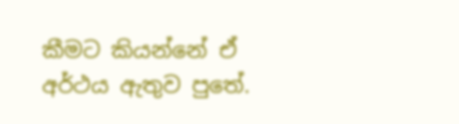කීමට කියන්නේ ඒ අර්ථය ඇතුව පුතේ.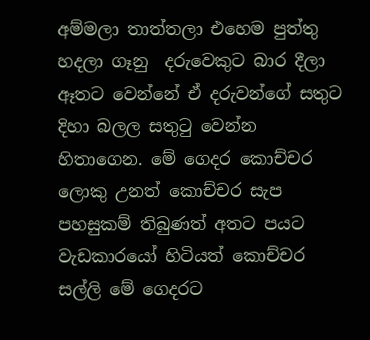අම්මලා තාත්තලා එහෙම පුත්තු හදලා ගෑනු  දරුවෙකුට බාර දීලා ඈතට වෙන්නේ ඒ දරුවන්ගේ සතුට දිහා බලල සතුටු වෙන්න හිතාගෙන. මේ ගෙදර කොච්චර ලොකු උනත් කොච්චර සැප පහසුකම් තිබුණත් අතට පයට වැඩකාරයෝ හිටියත් කොච්චර සල්ලි මේ ගෙදරට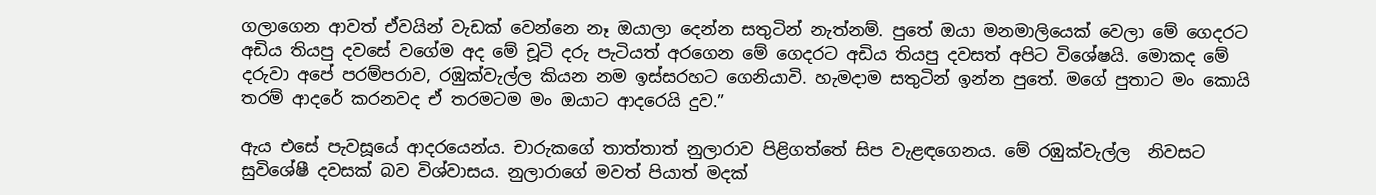ගලාගෙන ආවත් ඒවයින් වැඩක් වෙන්නෙ නෑ ඔයාලා දෙන්න සතුටින් නැත්නම්. පුතේ ඔයා මනමාලියෙක් වෙලා මේ ගෙදරට අඩිය තියපු දවසේ වගේම අද මේ චූටි දරු පැටියත් අරගෙන මේ ගෙදරට අඩිය තියපු දවසත් අපිට විශේෂයි. මොකද මේ දරුවා අපේ පරම්පරාව, රඹුක්වැල්ල කියන නම ඉස්සරහට ගෙනියාවි. හැමදාම සතුටින් ඉන්න පුතේ. මගේ පුතාට මං කොයි තරම් ආදරේ කරනවද ඒ තරමටම මං ඔයාට ආදරෙයි දුව.”

ඇය එසේ පැවසූයේ ආදරයෙන්ය. චාරුකගේ තාත්තාත් නුලාරාව පිළිගත්තේ සිප වැළඳගෙනය. මේ රඹුක්වැල්ල  නිවසට සුවිශේෂී දවසක් බව විශ්වාසය. නුලාරාගේ මවත් පියාත් මදක්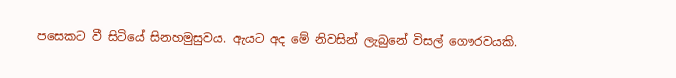පසෙකට වී සිටියේ සිනහමුසුවය. ඇයට අද මේ නිවසින් ලැබුනේ විසල් ගෞරවයකි.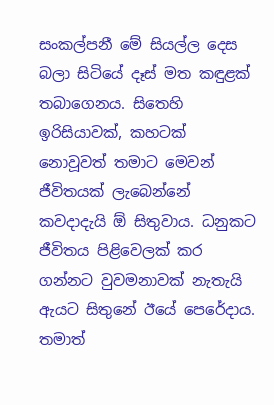සංකල්පනී මේ සියල්ල දෙස බලා සිටියේ දෑස් මත කඳුළක් තබාගෙනය. සිතෙහි ඉරිසියාවක්, කහටක් නොවූවත් තමාට මෙවන් ජීවිතයක් ලැබෙන්නේ කවදාදැයි ඕ සිතුවාය. ධනුකට ජීවිතය පිළිවෙලක් කර  ගන්නට වුවමනාවක් නැතැයි ඇයට සිතුනේ ඊයේ පෙරේදාය. තමාත්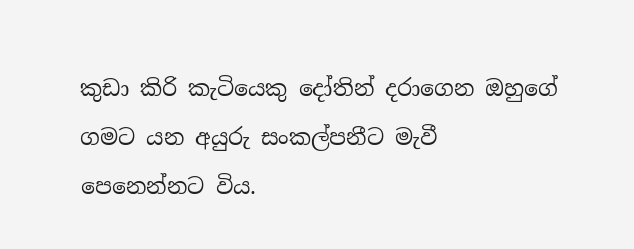කුඩා කිරි කැටියෙකු දෝතින් දරාගෙන ඔහුගේ ගමට යන අයුරු සංකල්පනීට මැවී පෙනෙන්නට විය.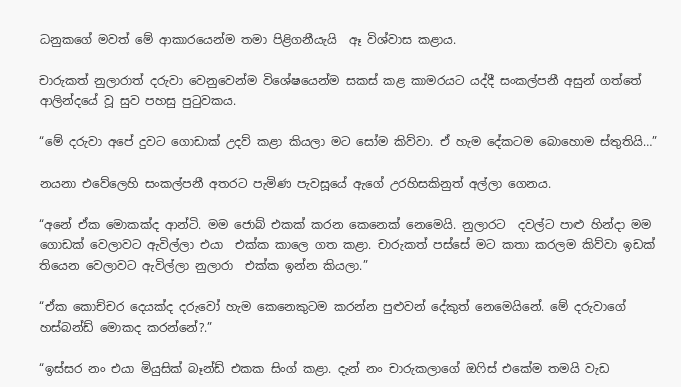ධනුකගේ මවත් මේ ආකාරයෙන්ම තමා පිළිගනීයැයි  ඈ විශ්වාස කළාය.

චාරුකත් නුලාරාත් දරුවා වෙනුවෙන්ම විශේෂයෙන්ම සකස් කළ කාමරයට යද්දී සංකල්පනී අසුන් ගත්තේ ආලින්දයේ වූ සුව පහසු පුටුවකය.

“මේ දරුවා අපේ දුවට ගොඩාක් උදව් කළා කියලා මට සෝම කිව්වා. ඒ හැම දේකටම බොහොම ස්තුතියි…”

නයනා එවේලෙහි සංකල්පනී අතරට පැමිණ පැවසූයේ ඇගේ උරහිසකිනුත් අල්ලා ගෙනය.

“අනේ ඒක මොකක්ද ආන්ටි. මම ජොබ් එකක් කරන කෙනෙක් නෙමෙයි. නුලාරට  දවල්ට පාළු හින්දා මම ගොඩක් වෙලාවට ඇවිල්ලා එයා  එක්ක කාලෙ ගත කළා. චාරුකත් පස්සේ මට කතා කරලම කිව්වා ඉඩක් තියෙන වෙලාවට ඇවිල්ලා නුලාරා  එක්ක ඉන්න කියලා.”

“ඒක කොච්චර දෙයක්ද දරුවෝ හැම කෙනෙකුටම කරන්න පුළුවන් දේකුත් නෙමෙයිනේ. මේ දරුවාගේ හස්බන්ඩ් මොකද කරන්නේ?.”

“ඉස්සර නං එයා මියුසික් බෑන්ඩ් එකක සිංග් කළා. දැන් නං චාරුකලාගේ ඔෆිස් එකේම තමයි වැඩ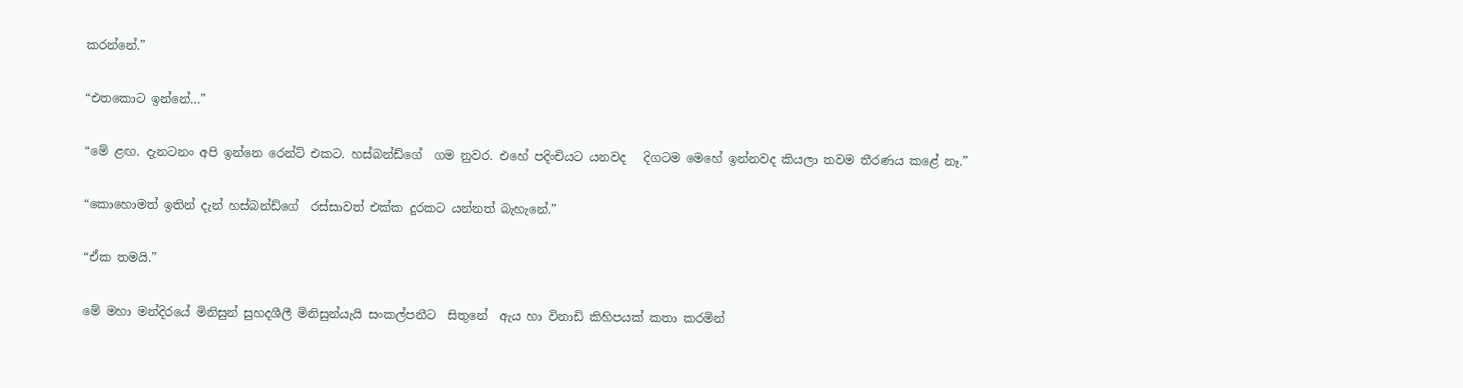කරන්නේ.”

“එතකොට ඉන්නේ…”

“මේ ළඟ. දැනටනං අපි ඉන්නෙ රෙන්ට් එකට. හස්බන්ඩ්ගේ  ගම නුවර. එහේ පදිංචියට යනවද   දිගටම මෙහේ ඉන්නවද කියලා තවම තීරණය කළේ නෑ.”

“කොහොමත් ඉතින් දැන් හස්බන්ඩ්ගේ  රස්සාවත් එක්ක දුරකට යන්නත් බැහැනේ.”

“ඒක තමයි.”

මේ මහා මන්දිරයේ මිනිසුන් සුහදශීලී මිනිසුන්යැයි සංකල්පනීට  සිතුනේ  ඇය හා විනාඩි කිහිපයක් කතා කරමින්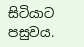සිටියාට පසුවය.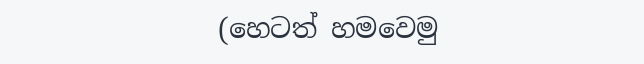(හෙටත් හමවෙමු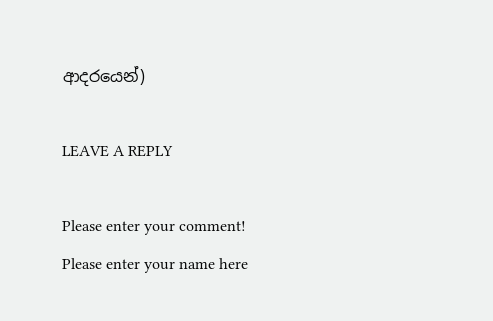ආදරයෙන්)

LEAVE A REPLY

Please enter your comment!
Please enter your name here